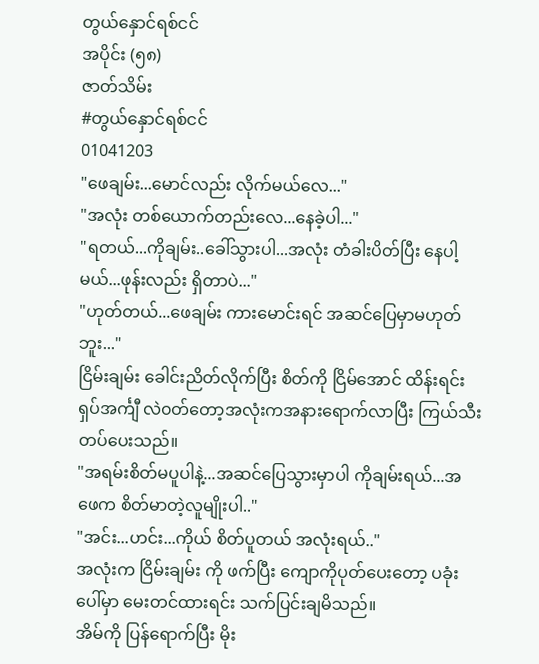တွယ်နှောင်ရစ်ငင်
အပိုင်း (၅၈)
ဇာတ်သိမ်း
#တွယ်နှောင်ရစ်ငင်
01041203
"ဖေချမ်း...မောင်လည်း လိုက်မယ်လေ..."
"အလုံး တစ်ယောက်တည်းလေ...နေခဲ့ပါ..."
"ရတယ်...ကိုချမ်း..ခေါ်သွားပါ...အလုံး တံခါးပိတ်ပြီး နေပါ့မယ်...ဖုန်းလည်း ရှိတာပဲ..."
"ဟုတ်တယ်...ဖေချမ်း ကားမောင်းရင် အဆင်ပြေမှာမဟုတ်ဘူး..."
ငြိမ်းချမ်း ခေါင်းညိတ်လိုက်ပြီး စိတ်ကို ငြိမ်အောင် ထိန်းရင်း ရှပ်အင်္ကျီ လဲ၀တ်တော့အလုံးကအနားရောက်လာပြီး ကြယ်သီးတပ်ပေးသည်။
"အရမ်းစိတ်မပူပါနဲ့...အဆင်ပြေသွားမှာပါ ကိုချမ်းရယ်...အဖေက စိတ်မာတဲ့လူမျိုးပါ.."
"အင်း...ဟင်း...ကိုယ် စိတ်ပူတယ် အလုံးရယ်.."
အလုံးက ငြိမ်းချမ်း ကို ဖက်ပြီး ကျောကိုပုတ်ပေးတော့ ပခုံးပေါ်မှာ မေးတင်ထားရင်း သက်ပြင်းချမိသည်။
အိမ်ကို ပြန်ရောက်ပြီး မိုး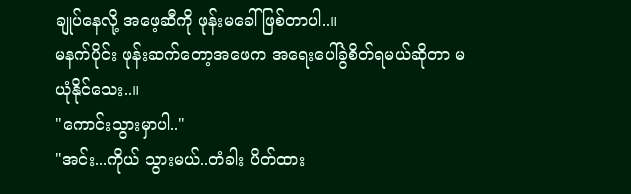ချုပ်နေလို့ အဖေ့ဆီကို ဖုန်းမခေါ်ဖြစ်တာပါ..။
မနက်ပိုင်း ဖုန်းဆက်တော့အဖေက အရေးပေါ်ခွဲစိတ်ရမယ်ဆိုတာ မယုံနိုင်သေး..။
"ကောင်းသွားမှာပါ.."
"အင်း...ကိုယ် သွားမယ်..တံခါး ပိတ်ထား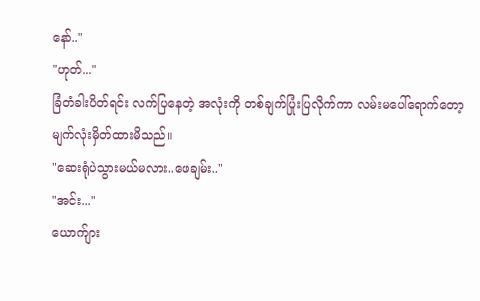နော်.."
"ဟုတ်..."
ခြံတံခါးပိတ်ရင်း လက်ပြနေတဲ့ အလုံးကို တစ်ချက်ပြုံးပြလိုက်ကာ လမ်းမပေါ်ရောက်တော့ မျက်လုံးမှိတ်ထားမိသည်။
"ဆေးရုံပဲသွားမယ်မလား..ဖေချမ်း.."
"အင်း..."
ယောက်ျား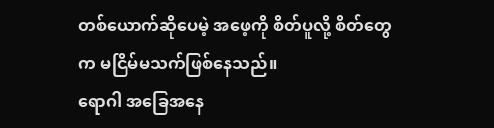တစ်ယောက်ဆိုပေမဲ့ အဖေ့ကို စိတ်ပူလို့ စိတ်တွေက မငြိမ်မသက်ဖြစ်နေသည်။
ရောဂါ အခြေအနေ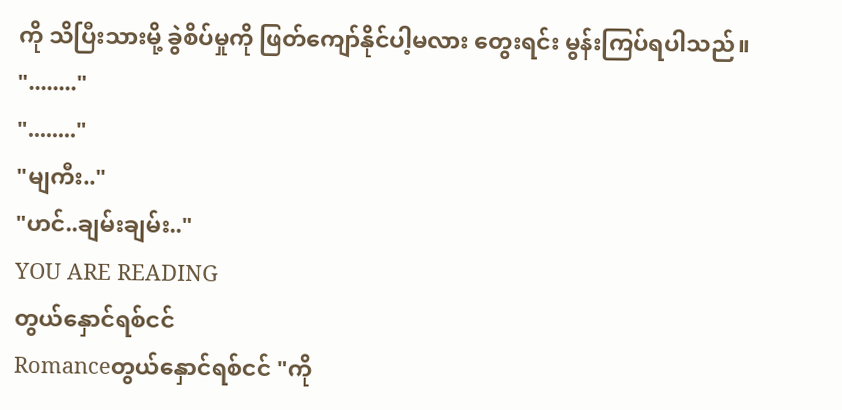ကို သိပြီးသားမို့ ခွဲစိပ်မှုကို ဖြတ်ကျော်နိုင်ပါ့မလား တွေးရင်း မွန်းကြပ်ရပါသည်။
"........"
"........"
"မျကီး.."
"ဟင်..ချမ်းချမ်း.."
YOU ARE READING
တွယ်နှောင်ရစ်ငင်
Romanceတွယ်နှောင်ရစ်ငင် "ကို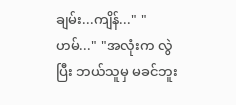ချမ်း...ကျိန်..." "ဟမ်..." "အလုံးက လွဲပြီး ဘယ်သူမှ မခင်ဘူး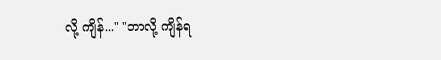လို့ ကျိန်..." "ဘာလို့ ကျိန်ရ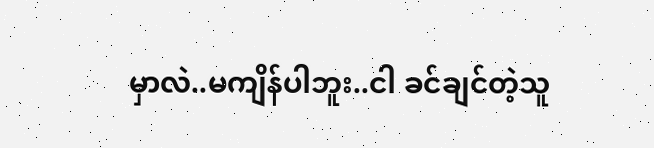မှာလဲ..မကျိန်ပါဘူး..ငါ ခင်ချင်တဲ့သူ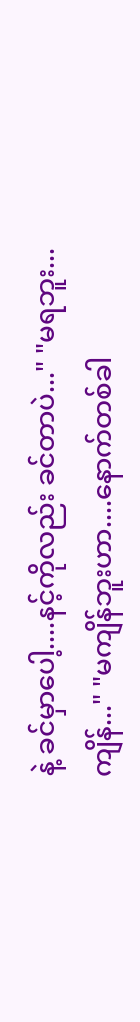နဲ့ ခင်မှာပေါ့....နင့်ကိုလည်း ခင်တာပဲ..." "မရဘူး...ကျိန်..." "မကျိန်ဘူးဟာ....နောက်တစ်ခါ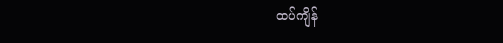ထပ်ကျိန်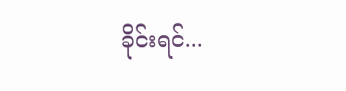ခိုင်းရင်...